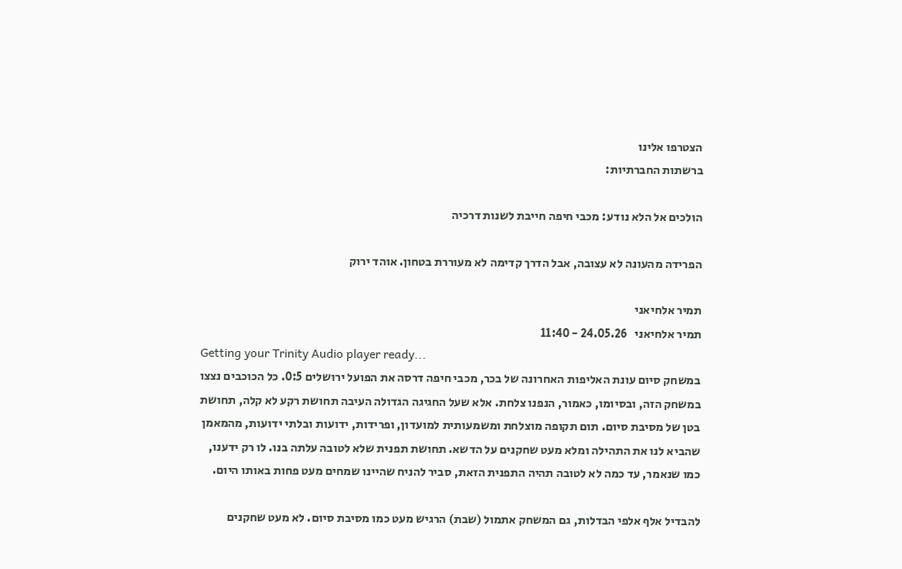הצטרפו אלינו
ברשתות החברתיות:

הולכים אל הלא נודע: מכבי חיפה חייבת לשנות דרכיה

הפרידה מהעונה לא עצובה, אבל הדרך קדימה לא מעוררת בטחון. אוהד ירוק

תמיר אלחיאני
תמיר אלחיאני   24.05.26 - 11:40
Getting your Trinity Audio player ready...
במשחק סיום עונת האליפות האחרונה של בכר, מכבי חיפה דרסה את הפועל ירושלים 0:5. כל הכוכבים נצצו במשחק הזה, ובסיומו, כאמור, הנפנו צלחת. אלא שעל החגיגה הגדולה העיבה תחושת רקע לא קלה, תחושת בטן של מסיבת סיום. תום תקופה מוצלחת ומשמעותית למועדון, ופרידות, ידועות ובלתי ידועות, מהמאמן שהביא לנו את התהילה ומלא מעט שחקנים על הדשא. תחושת תפנית שלא לטובה עלתה בנו. לו רק ידענו, כמו שנאמר, עד כמה לא לטובה תהיה התפנית הזאת, סביר להניח שהיינו שמחים מעט פחות באותו היום.

להבדיל אלף אלפי הבדלות, גם המשחק אתמול (שבת) הרגיש מעט כמו מסיבת סיום. לא מעט שחקנים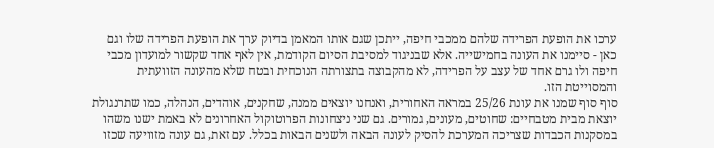ערכו את הופעת הפרידה שלהם ממכבי חיפה, ייתכן שגם אותו המאמן בדיוק ערך את הופעת הפרידה שלו וגם כאן - סיימנו את העונה בחמישייה. אלא שבניגוד למסיבת הסיום הקודמת, אין לאף אחד שקשור למועדון מכבי חיפה ולו גרם אחד של עצב על הפרידה, לא מהקבוצה בתצורתה הנוכחית ובטח שלא מהעונה הזוועתית והמסוייטת הזו.
סוף סוף שמנו את עונת 25/26 במראה האחורית, ואנחנו יוצאים ממנה, שחקנים, אוהדים, הנהלה, כמו שתרנגולת יוצאת מבית מטבחיים: שחוטים, מעונים, גמורים. גם שני ניצחונות הפרוטוקול האחרונים לא באמת ישנו משהו במסקנות הכבדות שצריכה המערכת להסיק לעונה הבאה ולשנים הבאות בכלל. עם זאת, גם עונה מזוויעה שכזו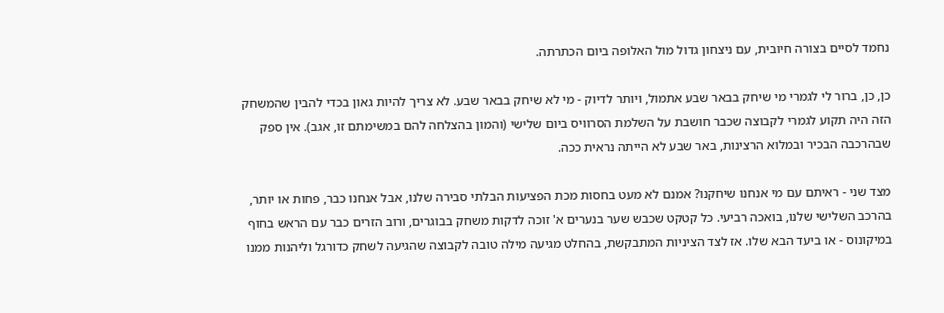נחמד לסיים בצורה חיובית, עם ניצחון גדול מול האלופה ביום הכתרתה.

כן, כן, ברור לי לגמרי מי שיחק בבאר שבע אתמול, ויותר לדיוק - מי לא שיחק בבאר שבע. לא צריך להיות גאון בכדי להבין שהמשחק הזה היה תקוע לגמרי לקבוצה שכבר חושבת על השלמת הסרוויס ביום שלישי (והמון בהצלחה להם במשימתם זו, אגב). אין ספק שבהרכבה הבכיר ובמלוא הרצינות, באר שבע לא הייתה נראית ככה.

מצד שני - ראיתם עם מי אנחנו שיחקנו? אמנם לא מעט בחסות מכת הפציעות הבלתי סבירה שלנו, אבל אנחנו כבר, פחות או יותר, בהרכב השלישי שלנו, בואכה רביעי. כל קטקט שכבש שער בנערים א' זוכה לדקות משחק בבוגרים, ורוב הזרים כבר עם הראש בחוף במיקונוס - או ביעד הבא שלו. אז לצד הציניות המתבקשת, בהחלט מגיעה מילה טובה לקבוצה שהגיעה לשחק כדורגל וליהנות ממנו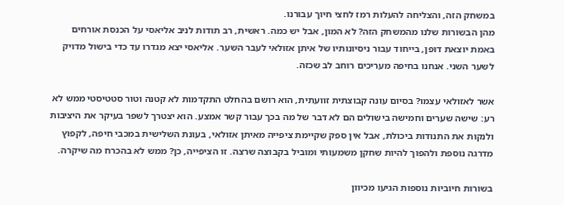במשחק הזה, והצליחה להעלות רמז לחצי חיוך עבורנו.
מהן הבשורות שלנו מהמשחק הזה? לא המון, אבל יש כמה. ראשית, רב תודות לניב אליאסי על הכנסת אורחים באמת יוצאת דופן, בייחוד עבור ניסיונותיו של איתן אזולאי לעבר השער. אליאסי יצא מגדרו עד כדי בישול מדויק לשער השני. אנחנו בחיפה מעריכים רוחב לב שכזה.

אשר לאזולאי עצמו? בסיום עונה קבוצתית זוועתית, הוא רושם בהחלט התקדמות לא קטנה וטור סטטיסטי ממש לא רע: שישה שערים וחמישה בישולים הם לא דבר של מה בכך עבור קשר אמצע. הוא יצטרך לשפר בעיקר את היציבות ולנקות את התנודות ביכולת, אבל אין ספק שקיימת ציפייה מאיתן אזולאי, בעונת השלישית במכבי חיפה, לקפוץ מדרגה נוספת ולהפוך להיות שחקן משמעותי ומוביל בקבוצה שרצה. זו הציפייה, כן? ממש לא בהכרח מה שיקרה.

בשורות חיוביות נוספות הגיעו מכיוון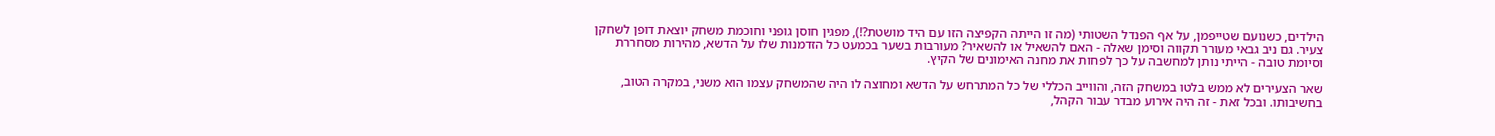הילדים, כשנועם שטייפמן, על אף הפנדל השטותי (מה זו הייתה הקפיצה הזו עם היד מושטת?!), מפגין חוסן גופני וחוכמת משחק יוצאת דופן לשחקן צעיר. גם ניב גבאי מעורר תקווה וסימן שאלה - האם להשאיל או להשאיר? מעורבות בשער בכמעט כל הזדמנות שלו על הדשא, מהירות מסחררת וסיומת טובה - הייתי נותן למחשבה על כך לפחות את מחנה האימונים של הקיץ.

שאר הצעירים לא ממש בלטו במשחק הזה, והווייב הכללי של כל המתרחש על הדשא ומחוצה לו היה שהמשחק עצמו הוא משני, במקרה הטוב, בחשיבותו. ובכל זאת - זה היה אירוע מבדר עבור הקהל,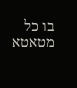בו כל מטאטא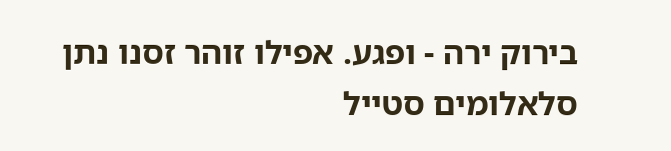בירוק ירה - ופגע. אפילו זוהר זסנו נתן סלאלומים סטייל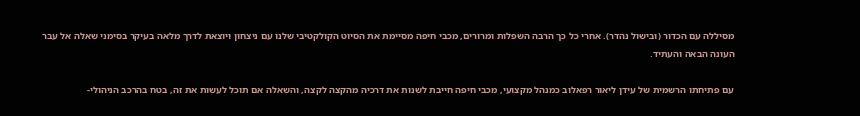מסיללה עם הכדור (ובישול נהדר). אחרי כל כך הרבה השפלות ומרורים, מכבי חיפה מסיימת את הסיוט הקולקטיבי שלנו עם ניצחון ויוצאת לדרך מלאה בעיקר בסימני שאלה אל עבר העונה הבאה והעתיד.

עם פתיחתו הרשמית של עידן ליאור רפאלוב כמנהל מקצועי, מכבי חיפה חייבת לשנות את דרכיה מהקצה לקצה, והשאלה אם תוכל לעשות את זה, בטח בהרכב הניהולי-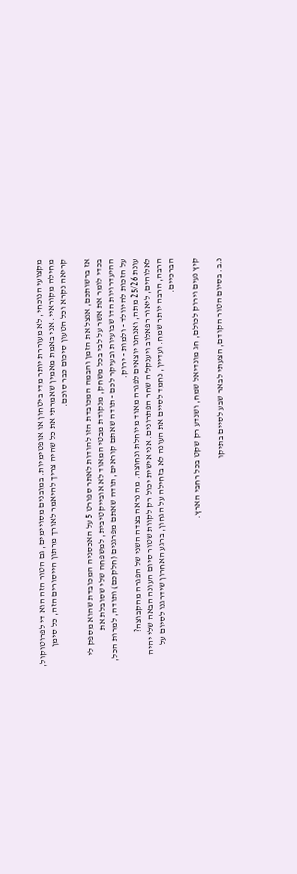מקצועי הנוכחי, לא מעוררת יותר מדי ביטחון או אופטימיות. במובנים מסויימים, גם הטור הזה הוא די לפרוטוקול, מחילה מקוראיי. אני באמת מאמין שאמרתי את כל שהיה צריך להיאמר לאורך מרתון הייסורים הזה, כל סימן קריאה נקרא וכל הטעון סיכום כבר סוכם.

אז ברשותכם, אנצל את הזמן והבמה המכובדת הזו להודות לאתר ספורט 5 על האכסניה המכובדת שהוא מספק לי בכדי לומר את אשר על לבי בכל משחק, מנקודת מבטי המאוד לא אובייקטיבית, למשפחה שלי שסובלת את ההיעדרויות הדו שבועיות ובעיקר לכם - תודה שאתם קוראים, תודה שאתם מפרגנים (חלקכם) ותודה, למרות הכל, על הזכות להיוולד - ולמות - ירוק.
עונת 25/26 מתה, ואנחנו יוצאים לפגרה מאוד מיוחלת ונחוצה. מה נראה בצדה השני של הפגרה מהקבוצה? לאלוהים, ליאור רפאלוב ויענקל'ה שחר הפתרונים. אני אישית יכול רק לקוות שטור סיום העונה הבאה שלי יהיה הרבה, הרבה יותר שמח. ועדיין, נחמד לסיים את העונה לא בזחילה על הגחון, ברגע האחרון שידרגנו לסיום על הברכיים.

קיץ נעים וירוק לכולם, חג מונדיאל שמח, ושנדע רק שקט בכל רחבי הארץ.

נ.ב. בסיום הטור הקודם, הצעתי לבאר שבע לסיים בתיקו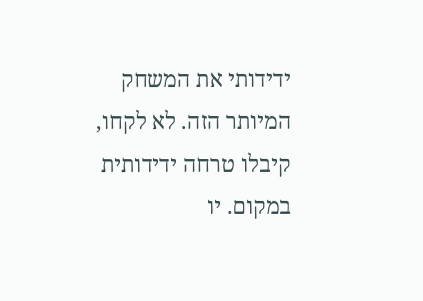ידידותי את המשחק המיותר הזה. לא לקחו, קיבלו טרחה ידידותית במקום. יו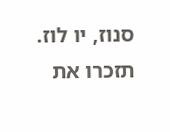סנוז, יו לוז. תזכרו את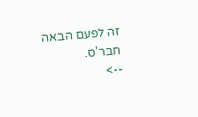זה לפעם הבאה חבר'ס.
-->